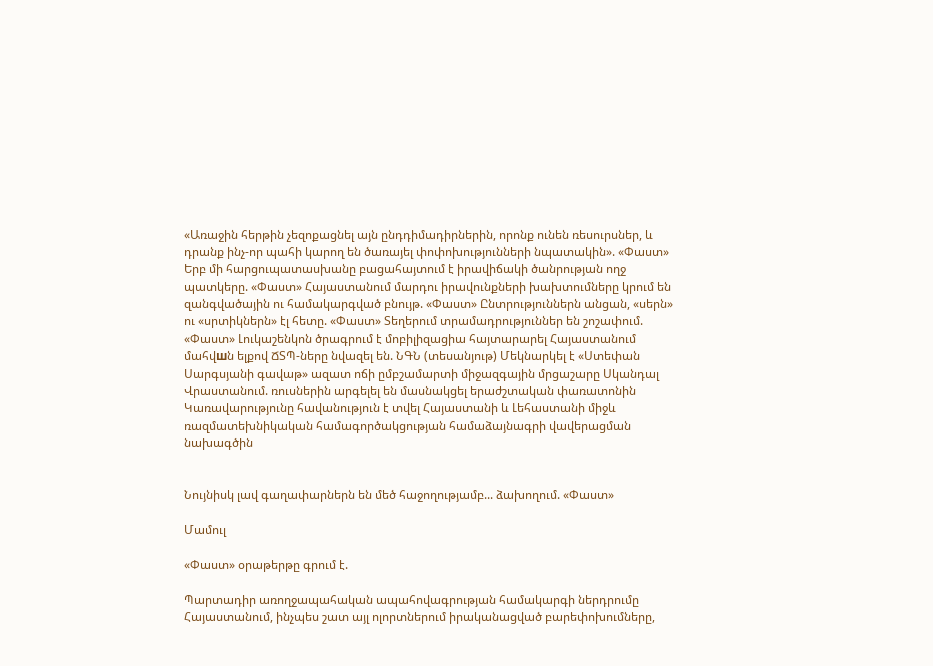«Առաջին հերթին չեզոքացնել այն ընդդիմադիրներին, որոնք ունեն ռեսուրսներ, և դրանք ինչ-որ պահի կարող են ծառայել փոփոխությունների նպատակին». «Փաստ» Երբ մի հարցուպատասխանը բացահայտում է իրավիճակի ծանրության ողջ պատկերը. «Փաստ» Հայաստանում մարդու իրավունքների խախտումները կրում են զանգվածային ու համակարգված բնույթ. «Փաստ» Ընտրություններն անցան, «սերն» ու «սրտիկներն» էլ հետը. «Փաստ» Տեղերում տրամադրություններ են շոշափում. «Փաստ» Լուկաշենկոն ծրագրում է մոբիլիզացիա հայտարարել Հայաստանում մահվшն ելքով ՃՏՊ-ները նվազել են. ՆԳՆ (տեսանյութ) Մեկնարկել է «Ստեփան Սարգսյանի գավաթ» ազատ ոճի ըմբշամարտի միջազգային մրցաշարը Սկանդալ Վրաստանում. ռուսներին արգելել են մասնակցել երաժշտական փառատոնին Կառավարությունը հավանություն է տվել Հայաստանի և Լեհաստանի միջև ռազմատեխնիկական համագործակցության համաձայնագրի վավերացման նախագծին


Նույնիսկ լավ գաղափարներն են մեծ հաջողությամբ... ձախողում. «Փաստ»

Մամուլ

«Փաստ» օրաթերթը գրում է.

Պարտադիր առողջապահական ապահովագրության համակարգի ներդրումը Հայաստանում, ինչպես շատ այլ ոլորտներում իրականացված բարեփոխումները,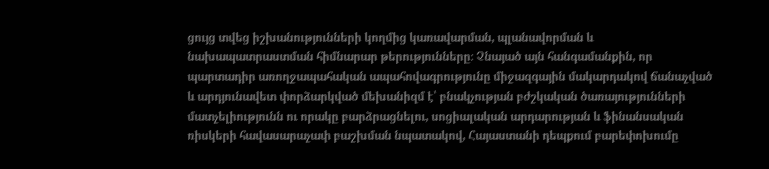ցույց տվեց իշխանությունների կողմից կառավարման, պլանավորման և նախապատրաստման հիմնարար թերությունները։ Չնայած այն հանգամանքին, որ պարտադիր առողջապահական ապահովագրությունը միջազգային մակարդակով ճանաչված և արդյունավետ փորձարկված մեխանիզմ է՝ բնակչության բժշկական ծառայությունների մատչելիությունն ու որակը բարձրացնելու, սոցիալական արդարության և ֆինանսական ռիսկերի հավասարաչափ բաշխման նպատակով, Հայաստանի դեպքում բարեփոխումը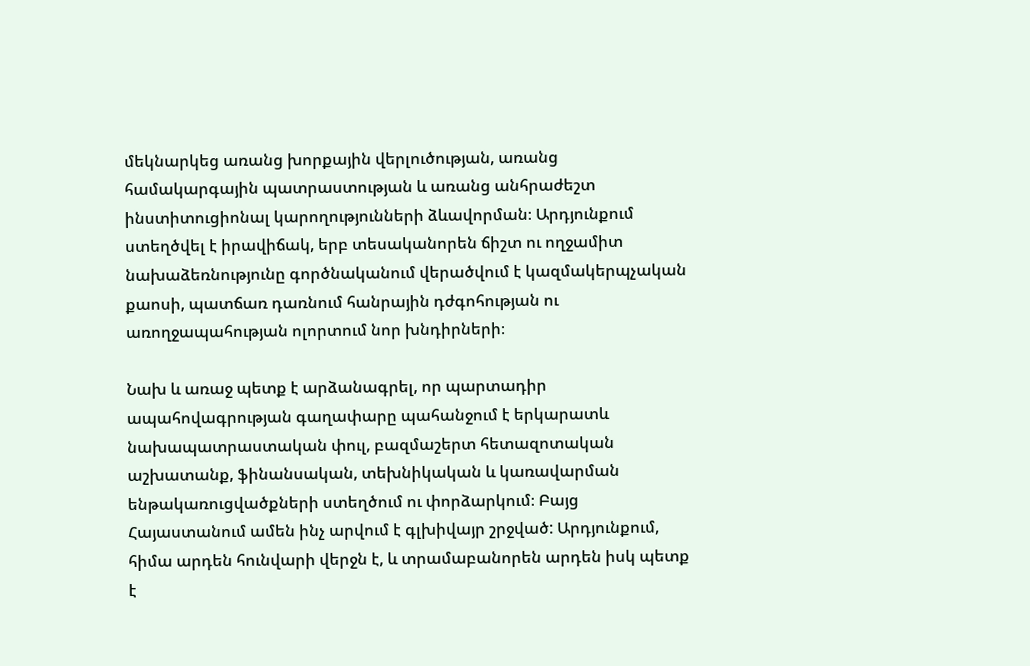մեկնարկեց առանց խորքային վերլուծության, առանց համակարգային պատրաստության և առանց անհրաժեշտ ինստիտուցիոնալ կարողությունների ձևավորման։ Արդյունքում ստեղծվել է իրավիճակ, երբ տեսականորեն ճիշտ ու ողջամիտ նախաձեռնությունը գործնականում վերածվում է կազմակերպչական քաոսի, պատճառ դառնում հանրային դժգոհության ու առողջապահության ոլորտում նոր խնդիրների։

Նախ և առաջ պետք է արձանագրել, որ պարտադիր ապահովագրության գաղափարը պահանջում է երկարատև նախապատրաստական փուլ, բազմաշերտ հետազոտական աշխատանք, ֆինանսական, տեխնիկական և կառավարման ենթակառուցվածքների ստեղծում ու փորձարկում։ Բայց Հայաստանում ամեն ինչ արվում է գլխիվայր շրջված: Արդյունքում, հիմա արդեն հունվարի վերջն է, և տրամաբանորեն արդեն իսկ պետք է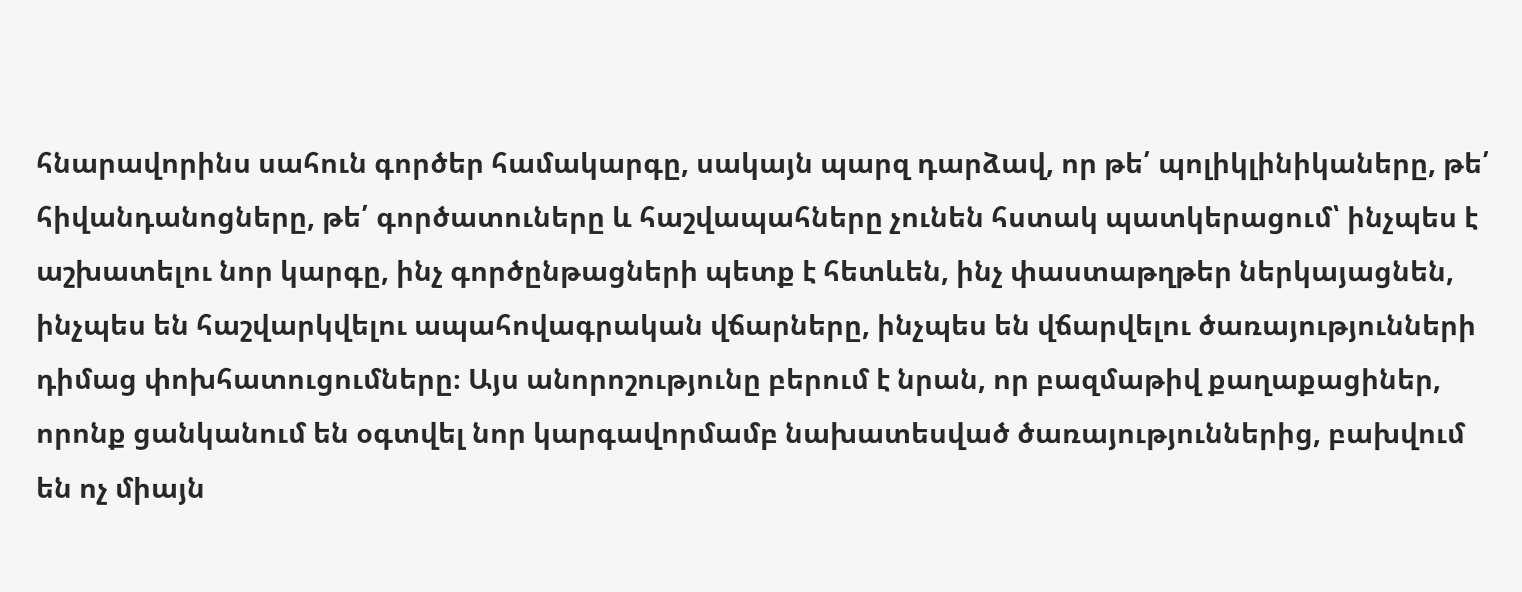հնարավորինս սահուն գործեր համակարգը, սակայն պարզ դարձավ, որ թե՛ պոլիկլինիկաները, թե՛ հիվանդանոցները, թե՛ գործատուները և հաշվապահները չունեն հստակ պատկերացում՝ ինչպես է աշխատելու նոր կարգը, ինչ գործընթացների պետք է հետևեն, ինչ փաստաթղթեր ներկայացնեն, ինչպես են հաշվարկվելու ապահովագրական վճարները, ինչպես են վճարվելու ծառայությունների դիմաց փոխհատուցումները։ Այս անորոշությունը բերում է նրան, որ բազմաթիվ քաղաքացիներ, որոնք ցանկանում են օգտվել նոր կարգավորմամբ նախատեսված ծառայություններից, բախվում են ոչ միայն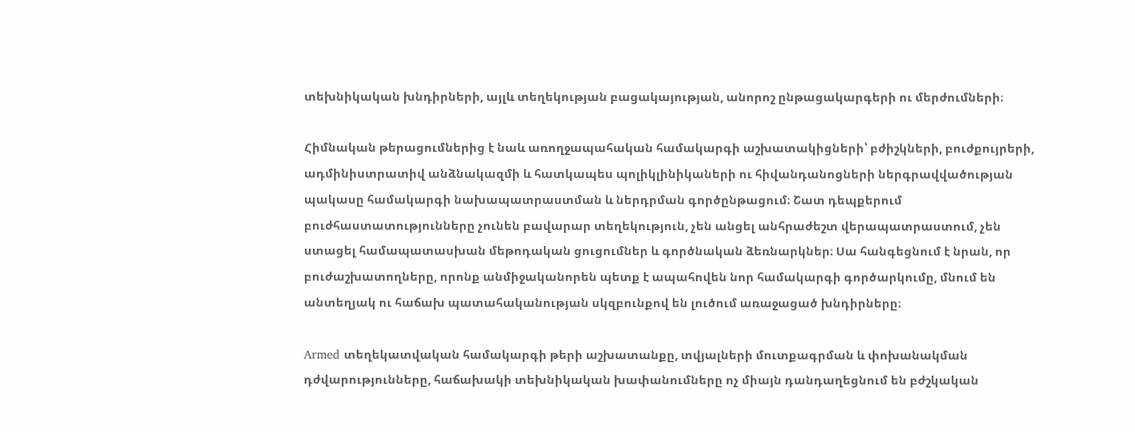տեխնիկական խնդիրների, այլև տեղեկության բացակայության, անորոշ ընթացակարգերի ու մերժումների։

Հիմնական թերացումներից է նաև առողջապահական համակարգի աշխատակիցների՝ բժիշկների, բուժքույրերի, ադմինիստրատիվ անձնակազմի և հատկապես պոլիկլինիկաների ու հիվանդանոցների ներգրավվածության պակասը համակարգի նախապատրաստման և ներդրման գործընթացում։ Շատ դեպքերում բուժհաստատությունները չունեն բավարար տեղեկություն, չեն անցել անհրաժեշտ վերապատրաստում, չեն ստացել համապատասխան մեթոդական ցուցումներ և գործնական ձեռնարկներ։ Սա հանգեցնում է նրան, որ բուժաշխատողները, որոնք անմիջականորեն պետք է ապահովեն նոր համակարգի գործարկումը, մնում են անտեղյակ ու հաճախ պատահականության սկզբունքով են լուծում առաջացած խնդիրները։

Armed տեղեկատվական համակարգի թերի աշխատանքը, տվյալների մուտքագրման և փոխանակման դժվարությունները, հաճախակի տեխնիկական խափանումները ոչ միայն դանդաղեցնում են բժշկական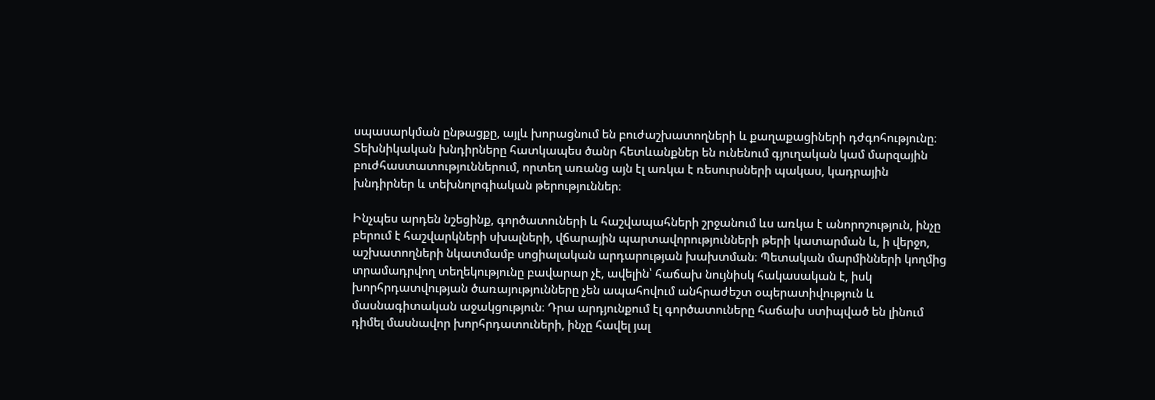սպասարկման ընթացքը, այլև խորացնում են բուժաշխատողների և քաղաքացիների դժգոհությունը։ Տեխնիկական խնդիրները հատկապես ծանր հետևանքներ են ունենում գյուղական կամ մարզային բուժհաստատություններում, որտեղ առանց այն էլ առկա է ռեսուրսների պակաս, կադրային խնդիրներ և տեխնոլոգիական թերություններ։

Ինչպես արդեն նշեցինք, գործատուների և հաշվապահների շրջանում ևս առկա է անորոշություն, ինչը բերում է հաշվարկների սխալների, վճարային պարտավորությունների թերի կատարման և, ի վերջո, աշխատողների նկատմամբ սոցիալական արդարության խախտման։ Պետական մարմինների կողմից տրամադրվող տեղեկությունը բավարար չէ, ավելին՝ հաճախ նույնիսկ հակասական է, իսկ խորհրդատվության ծառայությունները չեն ապահովում անհրաժեշտ օպերատիվություն և մասնագիտական աջակցություն։ Դրա արդյունքում էլ գործատուները հաճախ ստիպված են լինում դիմել մասնավոր խորհրդատուների, ինչը հավել յալ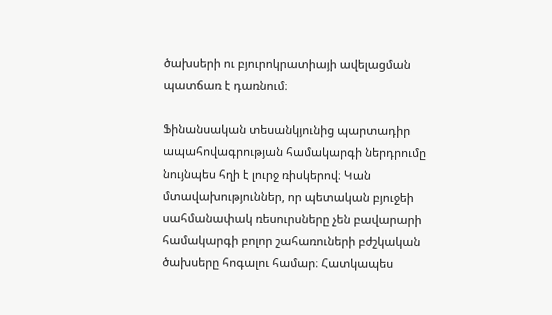ծախսերի ու բյուրոկրատիայի ավելացման պատճառ է դառնում։

Ֆինանսական տեսանկյունից պարտադիր ապահովագրության համակարգի ներդրումը նույնպես հղի է լուրջ ռիսկերով։ Կան մտավախություններ, որ պետական բյուջեի սահմանափակ ռեսուրսները չեն բավարարի համակարգի բոլոր շահառուների բժշկական ծախսերը հոգալու համար։ Հատկապես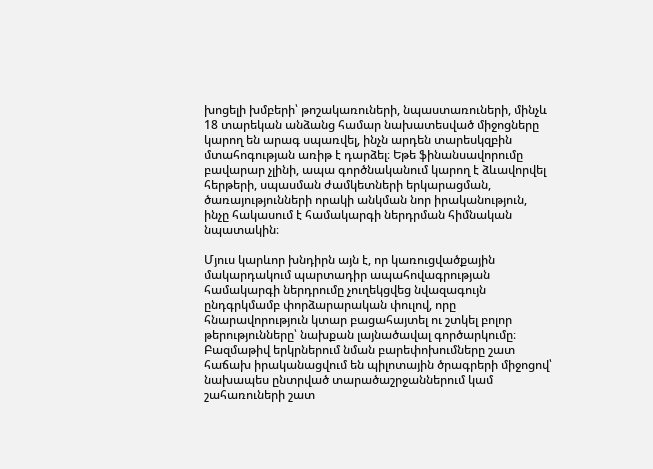խոցելի խմբերի՝ թոշակառուների, նպաստառուների, մինչև 18 տարեկան անձանց համար նախատեսված միջոցները կարող են արագ սպառվել, ինչն արդեն տարեսկզբին մտահոգության առիթ է դարձել։ Եթե ֆինանսավորումը բավարար չլինի, ապա գործնականում կարող է ձևավորվել հերթերի, սպասման ժամկետների երկարացման, ծառայությունների որակի անկման նոր իրականություն, ինչը հակասում է համակարգի ներդրման հիմնական նպատակին։

Մյուս կարևոր խնդիրն այն է, որ կառուցվածքային մակարդակում պարտադիր ապահովագրության համակարգի ներդրումը չուղեկցվեց նվազագույն ընդգրկմամբ փորձարարական փուլով, որը հնարավորություն կտար բացահայտել ու շտկել բոլոր թերությունները՝ նախքան լայնածավալ գործարկումը։ Բազմաթիվ երկրներում նման բարեփոխումները շատ հաճախ իրականացվում են պիլոտային ծրագրերի միջոցով՝ նախապես ընտրված տարածաշրջաններում կամ շահառուների շատ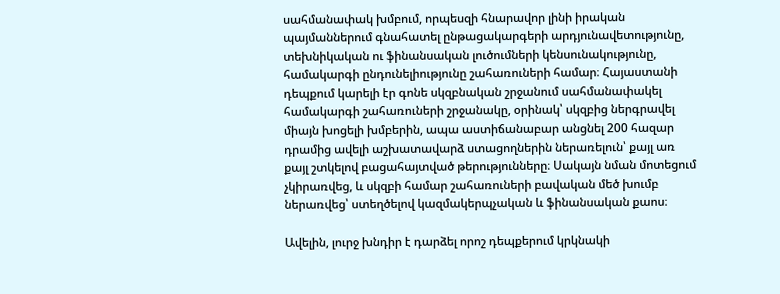սահմանափակ խմբում, որպեսզի հնարավոր լինի իրական պայմաններում գնահատել ընթացակարգերի արդյունավետությունը, տեխնիկական ու ֆինանսական լուծումների կենսունակությունը, համակարգի ընդունելիությունը շահառուների համար։ Հայաստանի դեպքում կարելի էր գոնե սկզբնական շրջանում սահմանափակել համակարգի շահառուների շրջանակը, օրինակ՝ սկզբից ներգրավել միայն խոցելի խմբերին, ապա աստիճանաբար անցնել 200 հազար դրամից ավելի աշխատավարձ ստացողներին ներառելուն՝ քայլ առ քայլ շտկելով բացահայտված թերությունները։ Սակայն նման մոտեցում չկիրառվեց, և սկզբի համար շահառուների բավական մեծ խումբ ներառվեց՝ ստեղծելով կազմակերպչական և ֆինանսական քաոս։

Ավելին, լուրջ խնդիր է դարձել որոշ դեպքերում կրկնակի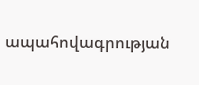ապահովագրության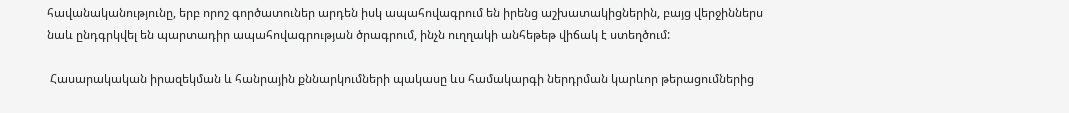հավանականությունը, երբ որոշ գործատուներ արդեն իսկ ապահովագրում են իրենց աշխատակիցներին, բայց վերջիններս նաև ընդգրկվել են պարտադիր ապահովագրության ծրագրում, ինչն ուղղակի անհեթեթ վիճակ է ստեղծում:

 Հասարակական իրազեկման և հանրային քննարկումների պակասը ևս համակարգի ներդրման կարևոր թերացումներից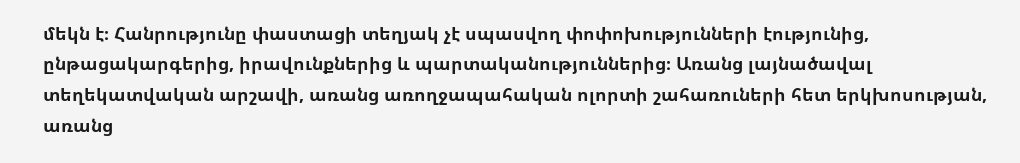մեկն է։ Հանրությունը փաստացի տեղյակ չէ սպասվող փոփոխությունների էությունից, ընթացակարգերից, իրավունքներից և պարտականություններից։ Առանց լայնածավալ տեղեկատվական արշավի, առանց առողջապահական ոլորտի շահառուների հետ երկխոսության, առանց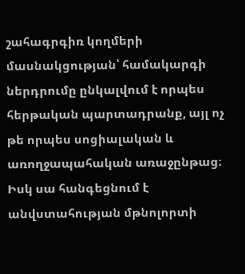շահագրգիռ կողմերի մասնակցության՝ համակարգի ներդրումը ընկալվում է որպես հերթական պարտադրանք, այլ ոչ թե որպես սոցիալական և առողջապահական առաջընթաց։ Իսկ սա հանգեցնում է անվստահության մթնոլորտի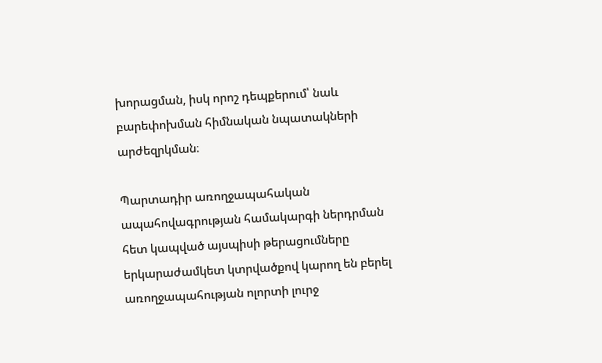խորացման, իսկ որոշ դեպքերում՝ նաև բարեփոխման հիմնական նպատակների արժեզրկման։

Պարտադիր առողջապահական ապահովագրության համակարգի ներդրման հետ կապված այսպիսի թերացումները երկարաժամկետ կտրվածքով կարող են բերել առողջապահության ոլորտի լուրջ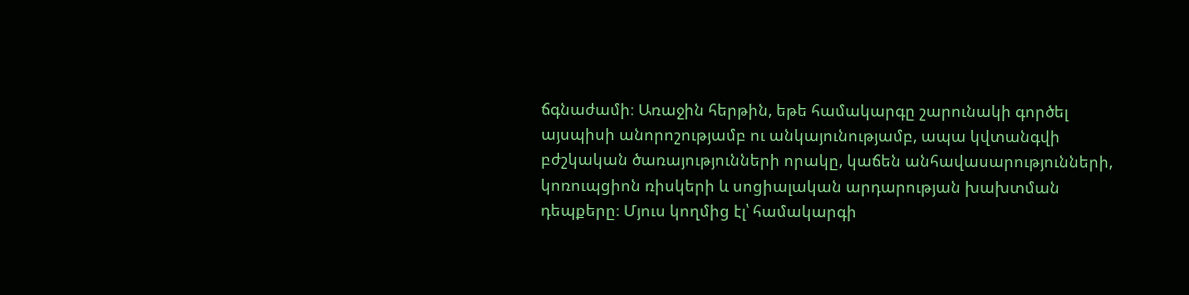ճգնաժամի։ Առաջին հերթին, եթե համակարգը շարունակի գործել այսպիսի անորոշությամբ ու անկայունությամբ, ապա կվտանգվի բժշկական ծառայությունների որակը, կաճեն անհավասարությունների, կոռուպցիոն ռիսկերի և սոցիալական արդարության խախտման դեպքերը։ Մյուս կողմից էլ՝ համակարգի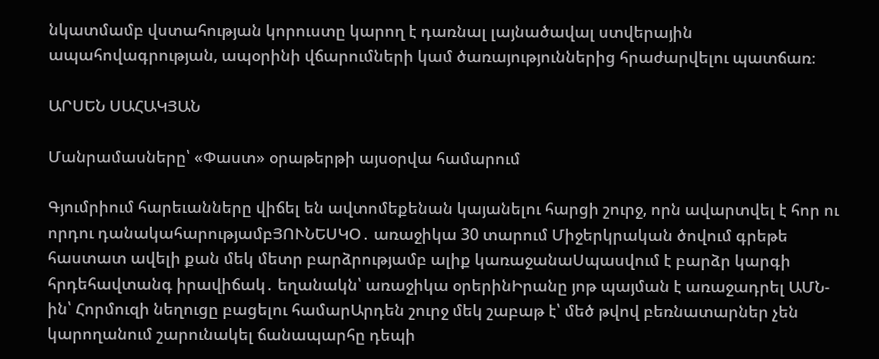նկատմամբ վստահության կորուստը կարող է դառնալ լայնածավալ ստվերային ապահովագրության, ապօրինի վճարումների կամ ծառայություններից հրաժարվելու պատճառ։

ԱՐՍԵՆ ՍԱՀԱԿՅԱՆ

Մանրամասները՝ «Փաստ» օրաթերթի այսօրվա համարում

Գյումրիում հարեւանները վիճել են ավտոմեքենան կայանելու հարցի շուրջ, որն ավարտվել է հոր ու որդու դանակահարությամբՅՈՒՆԵՍԿՕ․ առաջիկա 30 տարում Միջերկրական ծովում գրեթե հաստատ ավելի քան մեկ մետր բարձրությամբ ալիք կառաջանաՍպասվում է բարձր կարգի հրդեհավտանգ իրավիճակ․ եղանակն՝ առաջիկա օրերինԻրանը յոթ պայման է առաջադրել ԱՄՆ-ին՝ Հորմուզի նեղուցը բացելու համարԱրդեն շուրջ մեկ շաբաթ է՝ մեծ թվով բեռնատարներ չեն կարողանում շարունակել ճանապարհը դեպի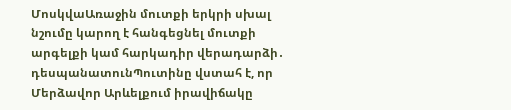ՄոսկվաԱռաջին մուտքի երկրի սխալ նշումը կարող է հանգեցնել մուտքի արգելքի կամ հարկադիր վերադարձի․ դեսպանատունՊուտինը վստահ է, որ Մերձավոր Արևելքում իրավիճակը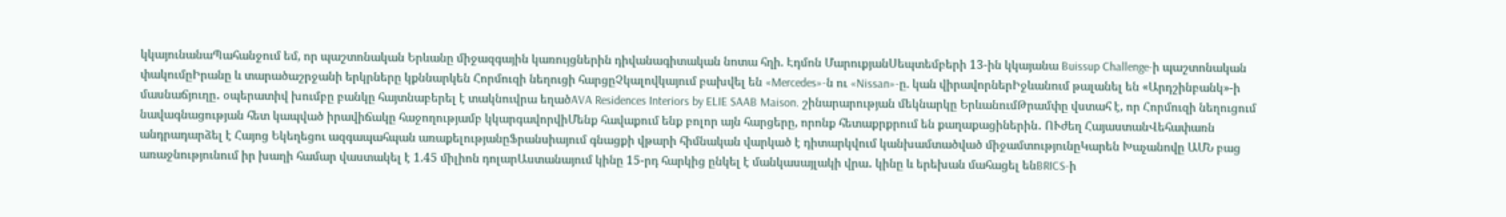կկայունանաՊահանջում եմ, որ պաշտոնական Երևանը միջազգային կառույցներին դիվանագիտական նոտա հղի. Էդմոն ՄարուքյանՍեպտեմբերի 13-ին կկայանա Buissup Challenge-ի պաշտոնական փակումըԻրանը և տարածաշրջանի երկրները կքննարկեն Հորմուզի նեղուցի հարցըՉկալովկայում բախվել են «Mercedes»-ն ու «Nissan»-ը. կան վիրավորներԻջևանում թալանել են «Արդշինբանկ»-ի մասնաճյուղը․ օպերատիվ խումբը բանկը հայտնաբերել է տակնուվրա եղածAVA Residences Interiors by ELIE SAAB Maison. շինարարության մեկնարկը ԵրևանումԹրամփը վստահ է, որ Հորմուզի նեղուցում նավագնացության հետ կապված իրավիճակը հաջողությամբ կկարգավորվիՄենք հավաքում ենք բոլոր այն հարցերը, որոնք հետաքրքրում են քաղաքացիներին․ ՈՒժեղ ՀայաստանՎեհափառն անդրադարձել է Հայոց Եկեղեցու ազգապահպան առաքելությանըՖրանսիայում գնացքի վթարի հիմնական վարկած է դիտարկվում կանխամտածված միջամտությունըԿարեն Խաչանովը ԱՄՆ բաց առաջնությունում իր խաղի համար վաստակել է 1.45 միլիոն դոլարԱստանայում կինը 15-րդ հարկից ընկել է մանկասայլակի վրա․ կինը և երեխան մահացել ենBRICS-ի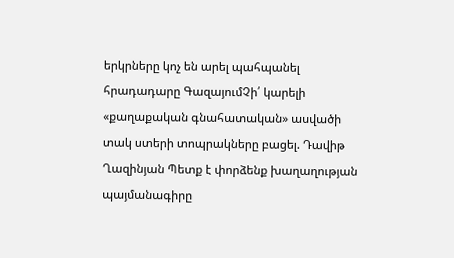երկրները կոչ են արել պահպանել հրադադարը ԳազայումՉի՛ կարելի «քաղաքական գնահատական» ասվածի տակ ստերի տոպրակները բացել. Դավիթ Ղազինյան Պետք է փորձենք խաղաղության պայմանագիրը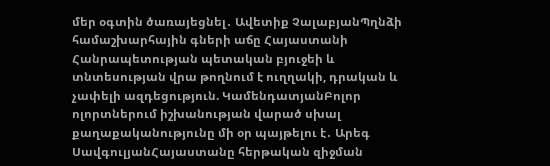մեր օգտին ծառայեցնել․ Ավետիք ՉալաբյանՊղնձի համաշխարհային գների աճը Հայաստանի Հանրապետության պետական բյուջեի և տնտեսության վրա թողնում է ուղղակի, դրական և չափելի ազդեցություն. ԿամենդատյանԲոլոր ոլորտներում իշխանության վարած սխալ քաղաքականությունը մի օր պայթելու է․ Արեգ ՍավգուլյանՀայաստանը հերթական զիջման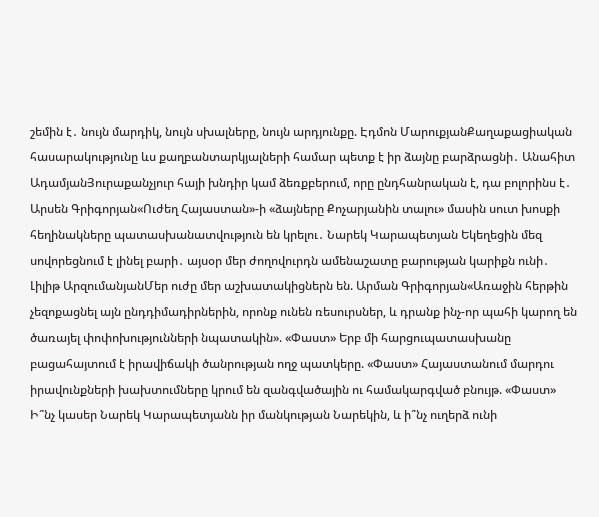շեմին է․ նույն մարդիկ, նույն սխալները, նույն արդյունքը. Էդմոն ՄարուքյանՔաղաքացիական հասարակությունը ևս քաղբանտարկյալների համար պետք է իր ձայնը բարձրացնի․ Անահիտ ԱդամյանՅուրաքանչյուր հայի խնդիր կամ ձեռքբերում, որը ընդհանրական է, դա բոլորինս է․ Արսեն Գրիգորյան«Ուժեղ Հայաստան»-ի «ձայները Քոչարյանին տալու» մասին սուտ խոսքի հեղինակները պատասխանատվություն են կրելու․ Նարեկ Կարապետյան Եկեղեցին մեզ սովորեցնում է լինել բարի․ այսօր մեր ժողովուրդն ամենաշատը բարության կարիքն ունի․ Լիլիթ ԱրզումանյանՄեր ուժը մեր աշխատակիցներն են. Արման Գրիգորյան«Առաջին հերթին չեզոքացնել այն ընդդիմադիրներին, որոնք ունեն ռեսուրսներ, և դրանք ինչ-որ պահի կարող են ծառայել փոփոխությունների նպատակին». «Փաստ» Երբ մի հարցուպատասխանը բացահայտում է իրավիճակի ծանրության ողջ պատկերը. «Փաստ» Հայաստանում մարդու իրավունքների խախտումները կրում են զանգվածային ու համակարգված բնույթ. «Փաստ» Ի՞նչ կասեր Նարեկ Կարապետյանն իր մանկության Նարեկին, և ի՞նչ ուղերձ ունի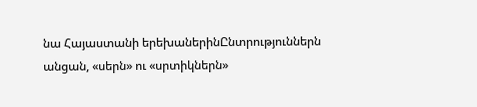նա Հայաստանի երեխաներինԸնտրություններն անցան, «սերն» ու «սրտիկներն»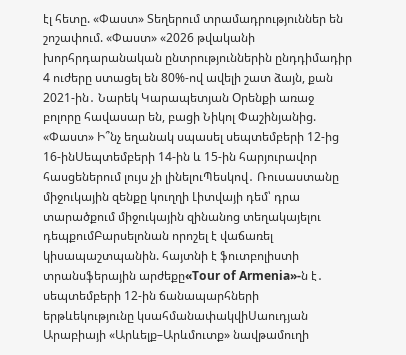էլ հետը. «Փաստ» Տեղերում տրամադրություններ են շոշափում. «Փաստ» «2026 թվականի խորհրդարանական ընտրություններին ընդդիմադիր 4 ուժերը ստացել են 80%-ով ավելի շատ ձայն, քան 2021-ին․ Նարեկ Կարապետյան Oրենքի առաջ բոլորը հավասար են, բացի Նիկոլ Փաշինյանից. «Փաստ» Ի՞նչ եղանակ սպասել սեպտեմբերի 12-ից 16-ինՍեպտեմբերի 14-ին և 15-ին հարյուրավոր հասցեներում լույս չի լինելուՊեսկով․ Ռուսաստանը միջուկային զենքը կուղղի Լիտվայի դեմ՝ դրա տարածքում միջուկային զինանոց տեղակայելու դեպքումԲարսելոնան որոշել է վաճառել կիսապաշտպանին. հայտնի է ֆուտբոլիստի տրանսֆերային արժեքը«Tour of Armenia»-ն է․ սեպտեմբերի 12-ին ճանապարհների երթևեկությունը կսահմանափակվիՍաուդյան Արաբիայի «Արևելք–Արևմուտք» նավթամուղի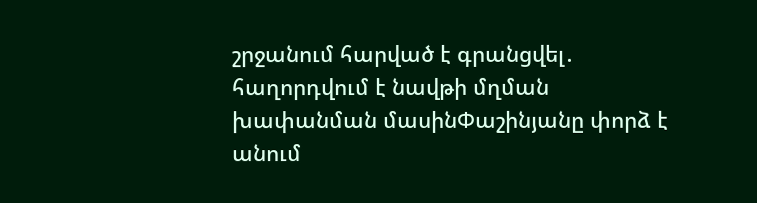շրջանում հարված է գրանցվել․ հաղորդվում է նավթի մղման խափանման մասինՓաշինյանը փորձ է անում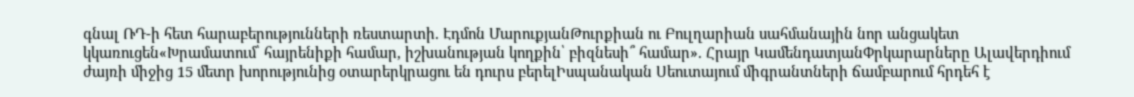գնալ ՌԴ-ի հետ հարաբերությունների ռեստարտի. Էդմոն ՄարուքյանԹուրքիան ու Բուլղարիան սահմանային նոր անցակետ կկառուցեն«Խրամատում՝ հայրենիքի համար, իշխանության կողքին՝ բիզնեսի՞ համար». Հրայր ԿամենդատյանՓրկարարները Ալավերդիում ժայռի միջից 15 մետր խորությունից օտարերկրացու են դուրս բերելԻսպանական Սեուտայում միգրանտների ճամբարում հրդեհ է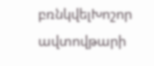բռնկվելԽոշոր ավտովթարի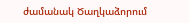ժամանակ Ծաղկաձորում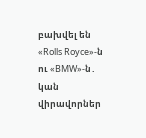բախվել են «Rolls Royce»-ն ու «BMW»-ն․ կան վիրավորներ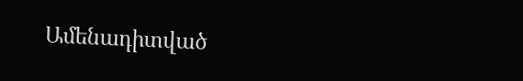Ամենադիտված